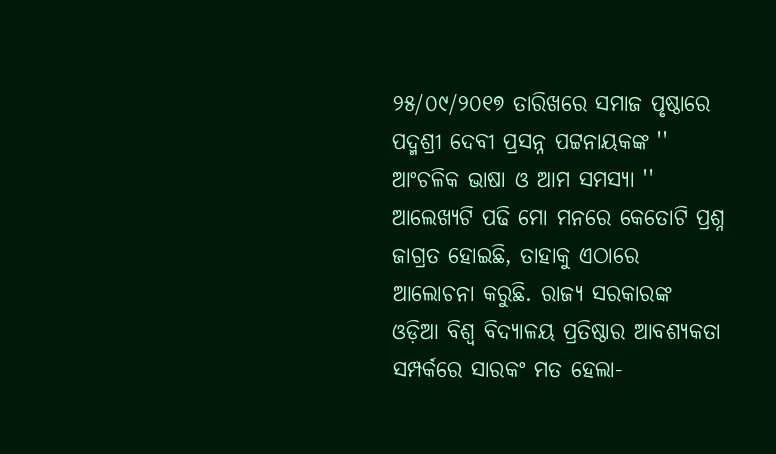୨୫/୦୯/୨୦୧୭ ତାରିଖରେ ସମାଜ ପୃଷ୍ଠାରେ ପଦ୍ମଶ୍ରୀ ଦେବୀ ପ୍ରସନ୍ନ ପଟ୍ଟନାୟକଙ୍କ '' ଆଂଚଳିକ ଭାଷା ଓ ଆମ ସମସ୍ୟା '' ଆଲେଖ୍ୟଟି ପଢି ମୋ ମନରେ କେତୋଟି ପ୍ରଶ୍ନ ଜାଗ୍ରତ ହୋଇଛି, ତାହାକୁ ଏଠାରେ ଆଲୋଚନା କରୁଛି. ରାଜ୍ୟ ସରକାରଙ୍କ ଓଡ଼ିଆ ବିଶ୍ଵ ବିଦ୍ୟାଳୟ ପ୍ରତିଷ୍ଠାର ଆବଶ୍ୟକତା ସମ୍ପର୍କରେ ସାରକଂ ମତ ହେଲା-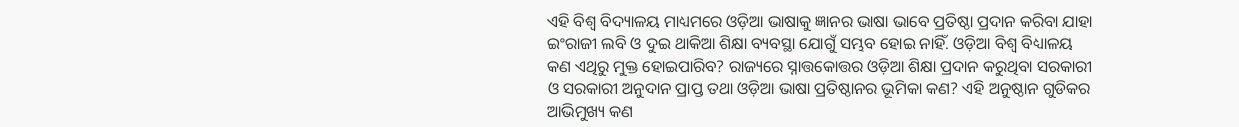ଏହି ବିଶ୍ଵ ବିଦ୍ୟାଳୟ ମାଧ୍ୟମରେ ଓଡ଼ିଆ ଭାଷାକୁ ଜ୍ଞାନର ଭାଷା ଭାବେ ପ୍ରତିଷ୍ଠା ପ୍ରଦାନ କରିବା ଯାହା ଇଂରାଜୀ ଲବି ଓ ଦୁଇ ଥାକିଆ ଶିକ୍ଷା ବ୍ୟବସ୍ଥା ଯୋଗୁଁ ସମ୍ଭବ ହୋଇ ନାହିଁ. ଓଡ଼ିଆ ବିଶ୍ଵ ବିଧ୍ୟାଳୟ କଣ ଏଥିରୁ ମୁକ୍ତ ହୋଇପାରିବ? ରାଜ୍ୟରେ ସ୍ନାତ୍ତକୋତ୍ତର ଓଡ଼ିଆ ଶିକ୍ଷା ପ୍ରଦାନ କରୁଥିବା ସରକାରୀ ଓ ସରକାରୀ ଅନୁଦାନ ପ୍ରାପ୍ତ ତଥା ଓଡ଼ିଆ ଭାଷା ପ୍ରତିଷ୍ଠାନର ଭୂମିକା କଣ? ଏହି ଅନୁଷ୍ଠାନ ଗୁଡିକର ଆଭିମୁଖ୍ୟ କଣ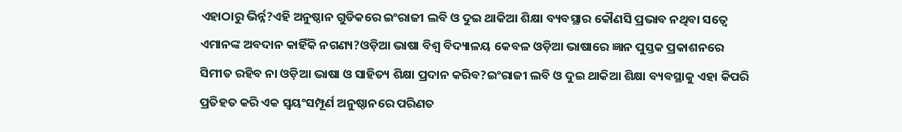ଏହାଠାରୁ ଭିର୍ନ୍ନ?ଏହି ଅନୁଷ୍ଠାନ ଗୁଡିକରେ ଇଂରାଜୀ ଲବି ଓ ଦୁଇ ଥାକିଆ ଶିକ୍ଷା ବ୍ୟବସ୍ଥାର କୌଣସି ପ୍ରଭାବ ନଥିବା ସତ୍ୱେ ଏମାନଙ୍କ ଅବଦାନ କାହିଁକି ନଗଣ୍ୟ?ଓଡ଼ିଆ ଭାଷା ବିଶ୍ଵ ବିଦ୍ୟାଳୟ କେବଳ ଓଡ଼ିଆ ଭାଷାରେ ଜ୍ଞାନ ପୁସ୍ତକ ପ୍ରକାଶନରେ ସିମୀତ ରହିବ ନା ଓଡ଼ିଆ ଭାଷା ଓ ସାହିତ୍ୟ ଶିକ୍ଷା ପ୍ରଦାନ କରିବ?ଇଂରାଜୀ ଲବି ଓ ଦୁଇ ଥାକିଆ ଶିକ୍ଷା ବ୍ୟବସ୍ଥାକୁ ଏହା କିପରି ପ୍ରତିହତ କରି ଏକ ସ୍ୱୟଂସମ୍ପୂର୍ଣ ଅନୁଷ୍ଠାନରେ ପରିଣତ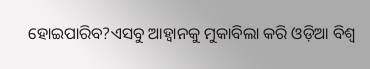ହୋଇପାରିବ?ଏସବୁ ଆହ୍ୱାନକୁ ମୁକାବିଲା କରି ଓଡ଼ିଆ ବିଶ୍ଵ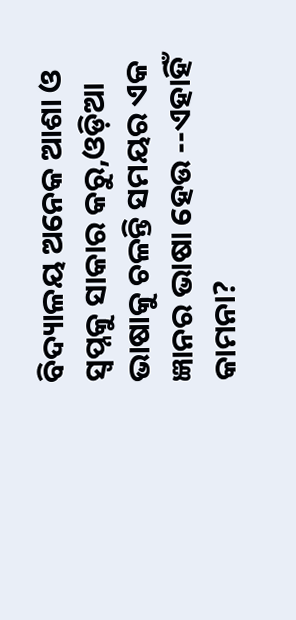ବିଦ୍ୟାଳୟ ଅନେକ ଆଶା ଓ ସ୍ୱପ୍ନକୁ ସାକାର କରୁ,ଓଡ଼ିଆ ଭାଷାକୁ ଚଳନ୍ତି ସମୟର ଏକ ଜ୍ଞାନର ଭାଷା ହେଉ --ଏହାହିଁ କାମନା?